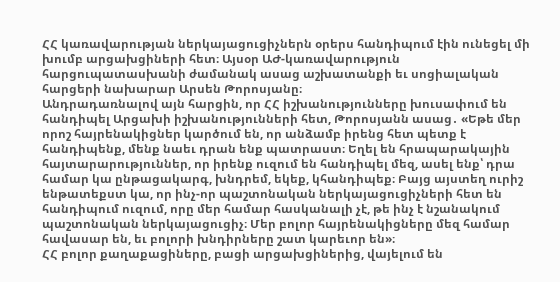ՀՀ կառավարության ներկայացուցիչներն օրերս հանդիպում էին ունեցել մի խումբ արցախցիների հետ։ Այսօր ԱԺ-կառավարություն հարցուպատասխանի ժամանակ ասաց աշխատանքի եւ սոցիալական հարցերի նախարար Արսեն Թորոսյանը։
Անդրադառնալով այն հարցին, որ ՀՀ իշխանությունները խուսափում են հանդիպել Արցախի իշխանությունների հետ, Թորոսյանն ասաց․ «Եթե մեր որոշ հայրենակիցներ կարծում են, որ անձամբ իրենց հետ պետք է հանդիպենք, մենք նաեւ դրան ենք պատրաստ։ Եղել են հրապարակային հայտարարություններ, որ իրենք ուզում են հանդիպել մեզ, ասել ենք՝ դրա համար կա ընթացակարգ, խնդրեմ, եկեք, կհանդիպեք։ Բայց այստեղ ուրիշ ենթատեքստ կա, որ ինչ-որ պաշտոնական ներկայացուցիչների հետ են հանդիպում ուզում, որը մեր համար հասկանալի չէ, թե ինչ է նշանակում պաշտոնական ներկայացուցիչ։ Մեր բոլոր հայրենակիցները մեզ համար հավասար են, եւ բոլորի խնդիրները շատ կարեւոր են»։
ՀՀ բոլոր քաղաքացիները, բացի արցախցիներից, վայելում են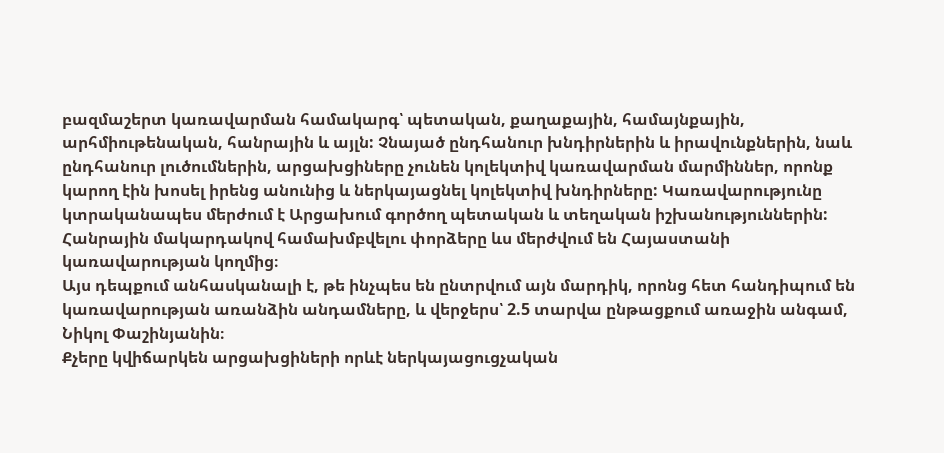բազմաշերտ կառավարման համակարգ՝ պետական, քաղաքային, համայնքային, արհմիութենական, հանրային և այլն: Չնայած ընդհանուր խնդիրներին և իրավունքներին, նաև ընդհանուր լուծումներին, արցախցիները չունեն կոլեկտիվ կառավարման մարմիններ, որոնք կարող էին խոսել իրենց անունից և ներկայացնել կոլեկտիվ խնդիրները: Կառավարությունը կտրականապես մերժում է Արցախում գործող պետական և տեղական իշխանություններին: Հանրային մակարդակով համախմբվելու փորձերը ևս մերժվում են Հայաստանի կառավարության կողմից։
Այս դեպքում անհասկանալի է, թե ինչպես են ընտրվում այն մարդիկ, որոնց հետ հանդիպում են կառավարության առանձին անդամները, և վերջերս՝ 2.5 տարվա ընթացքում առաջին անգամ, Նիկոլ Փաշինյանին։
Քչերը կվիճարկեն արցախցիների որևէ ներկայացուցչական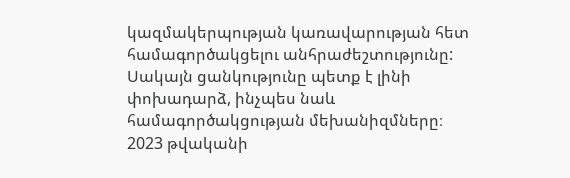կազմակերպության կառավարության հետ համագործակցելու անհրաժեշտությունը: Սակայն ցանկությունը պետք է լինի փոխադարձ, ինչպես նաև համագործակցության մեխանիզմները։
2023 թվականի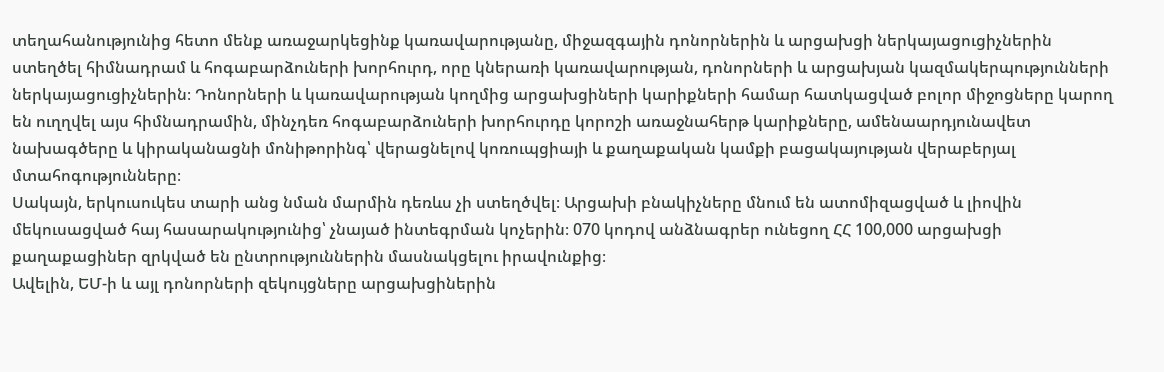տեղահանությունից հետո մենք առաջարկեցինք կառավարությանը, միջազգային դոնորներին և արցախցի ներկայացուցիչներին ստեղծել հիմնադրամ և հոգաբարձուների խորհուրդ, որը կներառի կառավարության, դոնորների և արցախյան կազմակերպությունների ներկայացուցիչներին։ Դոնորների և կառավարության կողմից արցախցիների կարիքների համար հատկացված բոլոր միջոցները կարող են ուղղվել այս հիմնադրամին, մինչդեռ հոգաբարձուների խորհուրդը կորոշի առաջնահերթ կարիքները, ամենաարդյունավետ նախագծերը և կիրականացնի մոնիթորինգ՝ վերացնելով կոռուպցիայի և քաղաքական կամքի բացակայության վերաբերյալ մտահոգությունները։
Սակայն, երկուսուկես տարի անց նման մարմին դեռևս չի ստեղծվել։ Արցախի բնակիչները մնում են ատոմիզացված և լիովին մեկուսացված հայ հասարակությունից՝ չնայած ինտեգրման կոչերին։ 070 կոդով անձնագրեր ունեցող ՀՀ 100,000 արցախցի քաղաքացիներ զրկված են ընտրություններին մասնակցելու իրավունքից։
Ավելին, ԵՄ-ի և այլ դոնորների զեկույցները արցախցիներին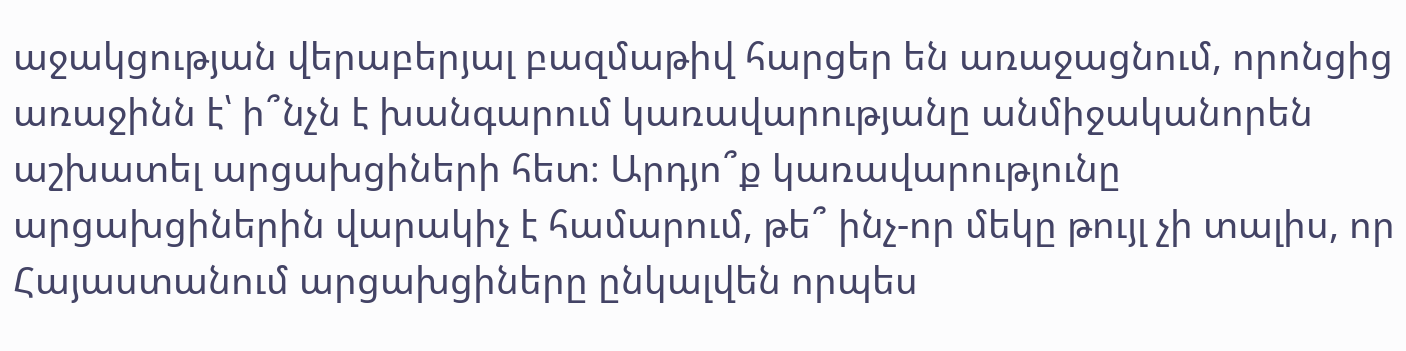աջակցության վերաբերյալ բազմաթիվ հարցեր են առաջացնում, որոնցից առաջինն է՝ ի՞նչն է խանգարում կառավարությանը անմիջականորեն աշխատել արցախցիների հետ։ Արդյո՞ք կառավարությունը արցախցիներին վարակիչ է համարում, թե՞ ինչ-որ մեկը թույլ չի տալիս, որ Հայաստանում արցախցիները ընկալվեն որպես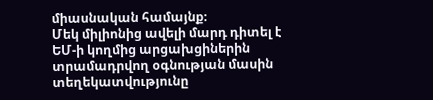միասնական համայնք։
Մեկ միլիոնից ավելի մարդ դիտել է ԵՄ-ի կողմից արցախցիներին տրամադրվող օգնության մասին տեղեկատվությունը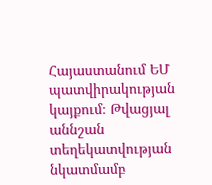Հայաստանում ԵՄ պատվիրակության կայքում։ Թվացյալ աննշան տեղեկատվության նկատմամբ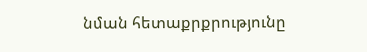նման հետաքրքրությունը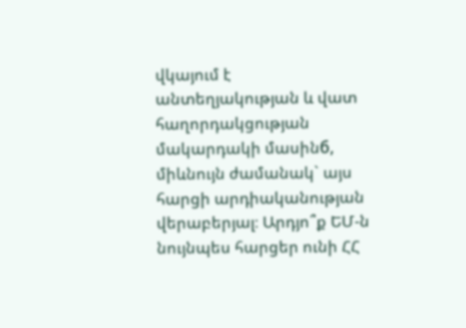վկայում է անտեղյակության և վատ հաղորդակցության մակարդակի մասինб, միևնույն ժամանակ` այս հարցի արդիականության վերաբերյալ։ Արդյո՞ք ԵՄ-ն նույնպես հարցեր ունի ՀՀ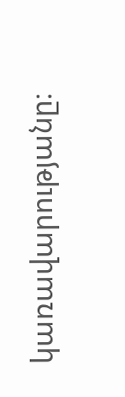կառավարությանը։